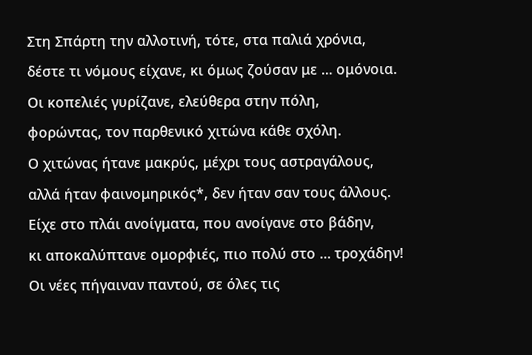Στη Σπάρτη την αλλοτινή, τότε, στα παλιά χρόνια,
δέστε τι νόμους είχανε, κι όμως ζούσαν με … ομόνοια.
Οι κοπελιές γυρίζανε, ελεύθερα στην πόλη,
φορώντας, τον παρθενικό χιτώνα κάθε σχόλη.
Ο χιτώνας ήτανε μακρύς, μέχρι τους αστραγάλους,
αλλά ήταν φαινομηρικός*, δεν ήταν σαν τους άλλους.
Είχε στο πλάι ανοίγματα, που ανοίγανε στο βάδην,
κι αποκαλύπτανε ομορφιές, πιο πολύ στο … τροχάδην!
Οι νέες πήγαιναν παντού, σε όλες τις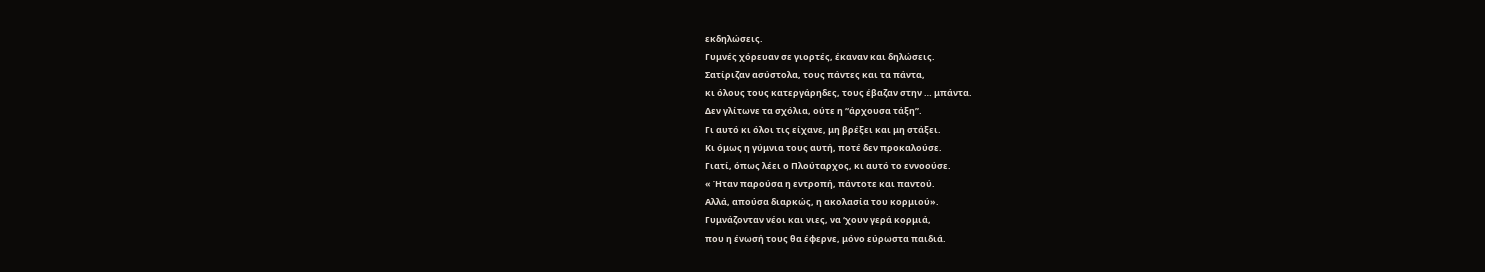εκδηλώσεις.
Γυμνές χόρευαν σε γιορτές, έκαναν και δηλώσεις.
Σατίριζαν ασύστολα, τους πάντες και τα πάντα,
κι όλους τους κατεργάρηδες, τους έβαζαν στην … μπάντα.
Δεν γλίτωνε τα σχόλια, ούτε η “άρχουσα τάξη”.
Γι αυτό κι όλοι τις είχανε, μη βρέξει και μη στάξει.
Κι όμως η γύμνια τους αυτή, ποτέ δεν προκαλούσε.
Γιατί, όπως λέει ο Πλούταρχος, κι αυτό το εννοούσε.
« Ήταν παρούσα η εντροπή, πάντοτε και παντού.
Αλλά, απούσα διαρκώς, η ακολασία του κορμιού».
Γυμνάζονταν νέοι και νιες, να ‘χουν γερά κορμιά,
που η ένωσή τους θα έφερνε, μόνο εύρωστα παιδιά.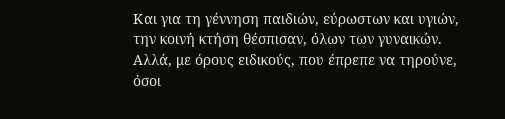Και για τη γέννηση παιδιών, εύρωστων και υγιών,
την κοινή κτήση θέσπισαν, όλων των γυναικών.
Αλλά, με όρους ειδικούς, που έπρεπε να τηρούνε,
όσοι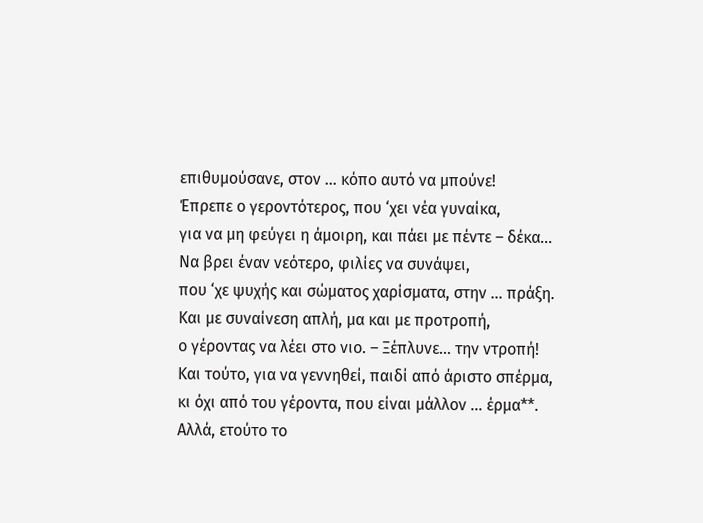επιθυμούσανε, στον … κόπο αυτό να μπούνε!
Έπρεπε ο γεροντότερος, που ‘χει νέα γυναίκα,
για να μη φεύγει η άμοιρη, και πάει με πέντε – δέκα…
Να βρει έναν νεότερο, φιλίες να συνάψει,
που ‘χε ψυχής και σώματος χαρίσματα, στην … πράξη.
Και με συναίνεση απλή, μα και με προτροπή,
ο γέροντας να λέει στο νιο. – Ξέπλυνε… την ντροπή!
Και τούτο, για να γεννηθεί, παιδί από άριστο σπέρμα,
κι όχι από του γέροντα, που είναι μάλλον … έρμα**.
Αλλά, ετούτο το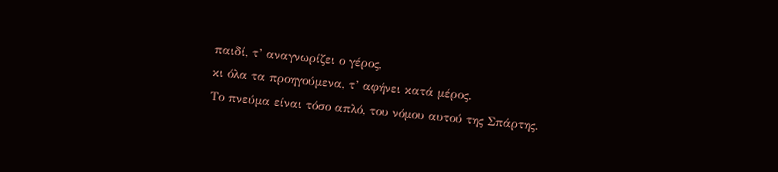παιδί, τ’ αναγνωρίζει ο γέρος,
κι όλα τα προηγούμενα, τ’ αφήνει κατά μέρος.
Το πνεύμα είναι τόσο απλό, του νόμου αυτού της Σπάρτης.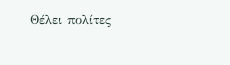Θέλει πολίτες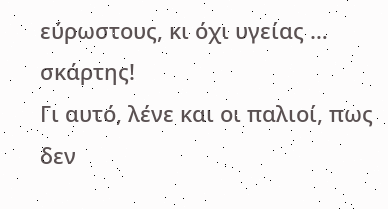εύρωστους, κι όχι υγείας … σκάρτης!
Γι αυτό, λένε και οι παλιοί, πως δεν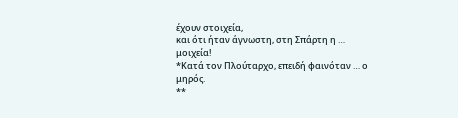έχουν στοιχεία,
και ότι ήταν άγνωστη, στη Σπάρτη η … μοιχεία!
*Κατά τον Πλούταρχο, επειδή φαινόταν … ο μηρός.
**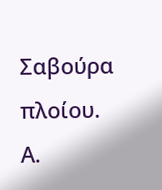Σαβούρα πλοίου.
Α.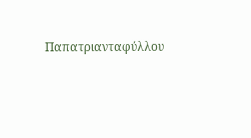Παπατριανταφύλλου